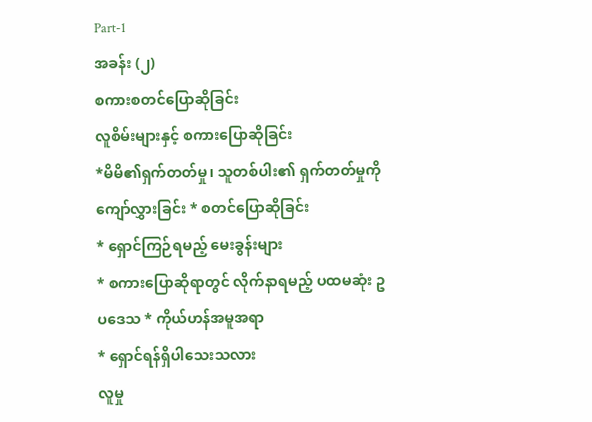Part-1
အခန်း (၂)
စကားစတင်ပြောဆိုခြင်း
လူစိမ်းများနှင့် စကားပြောဆိုခြင်း
*မိမိ၏ရှက်တတ်မှု၊ သူတစ်ပါး၏ ရှက်တတ်မှုကို ကျော်လွှားခြင်း * စတင်ပြောဆိုခြင်း
* ရှောင်ကြဉ်ရမည့် မေးခွန်းများ
* စကားပြောဆိုရာတွင် လိုက်နာရမည့် ပထမဆုံး ဥပဒေသ * ကိုယ်ဟန်အမူအရာ
* ရှောင်ရန်ရှိပါသေးသလား
လူမှု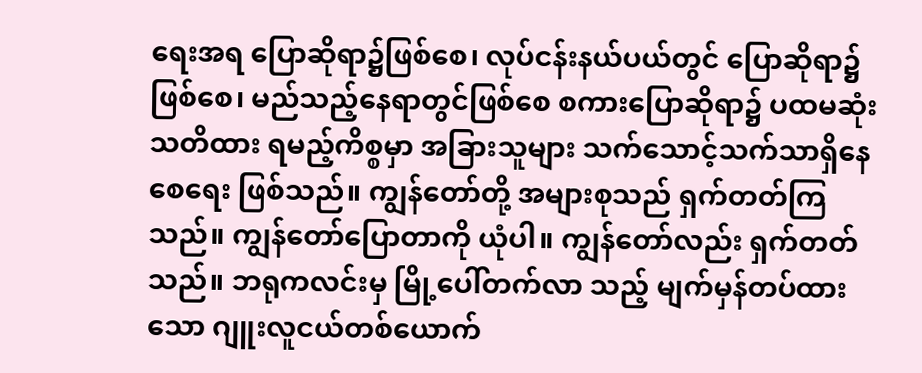ရေးအရ ပြောဆိုရာ၌ဖြစ်စေ၊ လုပ်ငန်းနယ်ပယ်တွင် ပြောဆိုရာ၌ ဖြစ်စေ၊ မည်သည့်နေရာတွင်ဖြစ်စေ စကားပြောဆိုရာ၌ ပထမဆုံး သတိထား ရမည့်ကိစ္စမှာ အခြားသူများ သက်သောင့်သက်သာရှိနေစေရေး ဖြစ်သည်။ ကျွန်တော်တို့ အများစုသည် ရှက်တတ်ကြသည်။ ကျွန်တော်ပြောတာကို ယုံပါ။ ကျွန်တော်လည်း ရှက်တတ်သည်။ ဘရုကလင်းမှ မြို့ပေါ်တက်လာ သည့် မျက်မှန်တပ်ထားသော ဂျူးလူငယ်တစ်ယောက်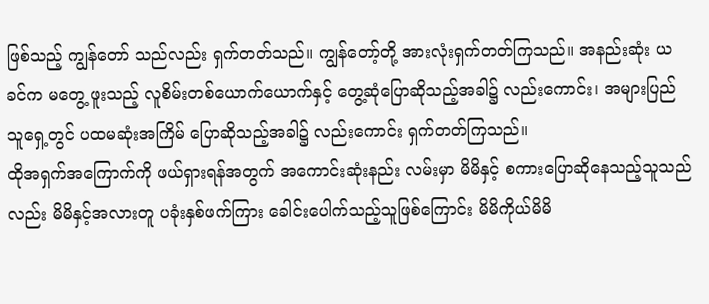ဖြစ်သည့် ကျွန်တော် သည်လည်း ရှက်တတ်သည်။ ကျွန်တော့်တို့ အားလုံးရှက်တတ်ကြသည်။ အနည်းဆုံး ယခင်က မတွေ့ ဖူးသည့် လူစိမ်းတစ်ယောက်ယောက်နှင့် တွေ့ဆုံပြောဆိုသည့်အခါ၌ လည်းကောင်း၊ အများပြည်သူရှေ့တွင် ပထမဆုံးအကြိမ် ပြောဆိုသည့်အခါ၌ လည်းကောင်း ရှက်တတ်ကြသည်။
ထိုအရှက်အကြောက်ကို ဖယ်ရှားရန်အတွက် အကောင်းဆုံးနည်း လမ်းမှာ မိမိနှင့် စကားပြောဆိုနေသည့်သူသည်လည်း မိမိနှင့်အလားတူ ပခုံးနှစ်ဖက်ကြား ခေါင်းပေါက်သည့်သူဖြစ်ကြောင်း မိမိကိုယ်မိမိ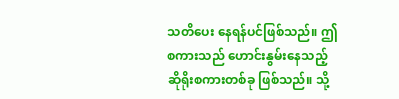သတိပေး နေရန်ပင်ဖြစ်သည်။ ဤစကားသည် ဟောင်းနွမ်းနေသည့် ဆိုရိုးစကားတစ်ခု ဖြစ်သည်။ သို့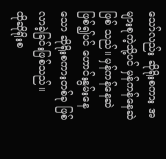သော်လည်း ဆိုရိုးစကား အများစုကဲ့သို့ပင် မှန်ကန်နေဆဲဖြစ် သည်။ မှန်ကန်နေဆဲဖြစ်၍ပင် ဟောင်းနွမ်းနေသော ဆိုရိုးစကားတစ်ခု ဖြစ် လာခဲ့ခြင်းဖြစ်သည်။
ထိုဆိုရိုးစ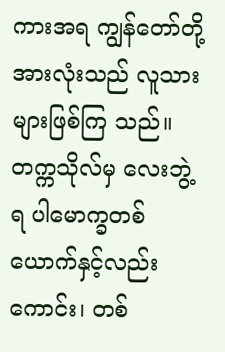ကားအရ ကျွန်တော်တို့အားလုံးသည် လူသားများဖြစ်ကြ သည်။ တက္ကသိုလ်မှ လေးဘွဲ့ ရ ပါမောက္ခတစ်ယောက်နှင့်လည်းကောင်း၊ တစ်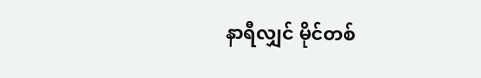နာရီလျှင် မိုင်တစ်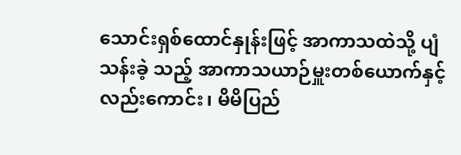သောင်းရှစ်ထောင်နှုန်းဖြင့် အာကာသထဲသို့ ပျံသန်းခဲ့ သည့် အာကာသယာဉ်မှူးတစ်ယောက်နှင့် လည်းကောင်း၊ မိမိပြည်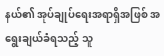နယ်၏ အုပ်ချုပ်ရေးအရာရှိအဖြစ် အရွေးချယ်ခံရသည့် သူ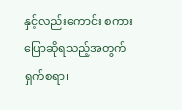နှင့်လည်းကောင်း စကား ပြောဆိုရသည့်အတွက် ရှက်စရာ၊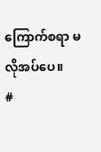ကြောက်စရာ မလိုအပ်ပေ။
#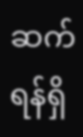ဆက်ရန်ရှိ